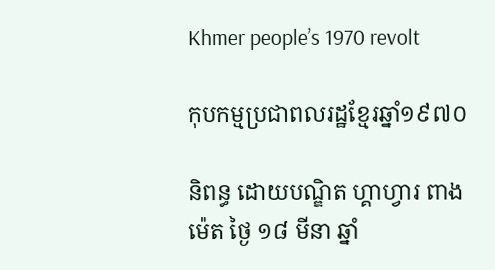Khmer people’s 1970 revolt

កុបកម្មប្រជាពលរដ្ឋខ្មែរឆ្នាំ១៩៧០

និពន្ធ ដោយបណ្ឌិត ហ្គាហ្វារ ពាងម៉េត ថ្ងៃ ១៨ មីនា ឆ្នាំ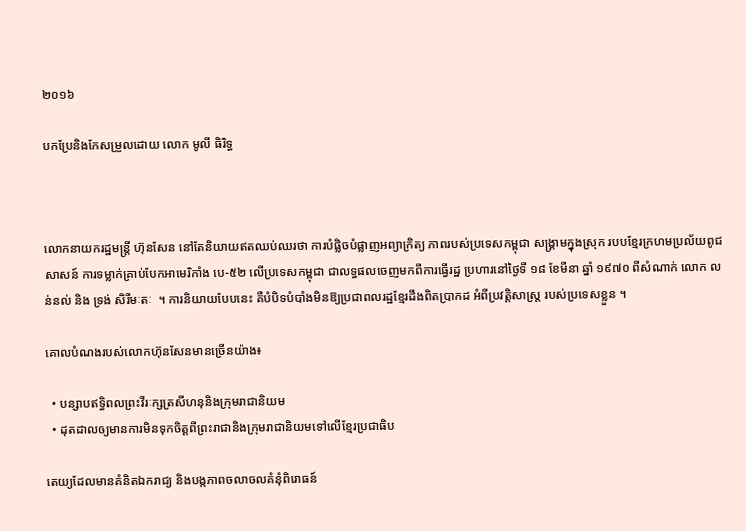២០១៦

បកប្រែនិងកែសម្រួលដោយ លោក មូលី ធិរិទ្ធ



លោកនាយករដ្ឋមន្រ្ដី ហ៊ុនសែន នៅតែនិយាយឥតឈប់ឈរថា ការបំផ្លិចបំផ្លាញអព្យាក្រិត្យ ភាពរបស់ប្រទេសកម្ពុជា សង្គ្រាមក្នុងស្រុក របបខ្មែរក្រហមប្រល័យពូជសាសន៍ ការទម្លាក់គ្រាប់បែកអាមេរិកាំង បេ-៥២ លើប្រទេសកម្ពុជា ជាលទ្ធផលចេញមកពីការធ្វើរដ្ឋ ប្រហារនៅថ្ងៃទី ១៨ ខែមីនា ឆ្នាំ ១៩៧០ ពីសំណាក់ លោក លន់នល់ និង ទ្រង់ សិរីមៈតៈ  ។ ការនិយាយបែបនេះ គឺបំបិទបំបាំងមិនឱ្យប្រជាពលរដ្ឋខ្មែរដឹងពិតប្រាកដ អំពីប្រវត្តិសាស្រ្ត របស់ប្រទេសខ្លួន ។

គោលបំណងរបស់លោកហ៊ុនសែនមានច្រើនយ៉ាង៖

  • បន្សាបឥទិ្ធពលព្រះវីរៈក្សត្រសីហនុនិងក្រុមរាជានិយម
  • ដុតដាលឲ្យមានការមិនទុកចិត្តពីព្រះរាជានិងក្រុមរាជានិយមទៅលើខ្មែរប្រជាធិប

តេយ្យដែលមានគំនិតឯករាជ្យ និងបង្កភាពចលាចលគំនុំពិរោធន៍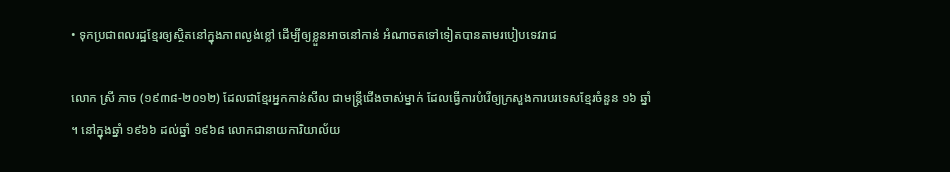• ទុកប្រជាពលរដ្ឋខ្មែរឲ្យស្ថិតនៅក្នុងភាពល្ងង់ខ្លៅ ដើម្បីឲ្យខ្លួនអាចនៅកាន់ អំណាចតទៅទៀតបានតាមរបៀបទេវរាជ

លោក ស្រី ភាច (១៩៣៨-២០១២) ដែលជាខ្មែរអ្នកកាន់សីល ជាមន្រ្តីជើងចាស់ម្នាក់ ដែលធ្វើការបំរើឲ្យក្រសួងការបរទេសខ្មែរចំនួន ១៦ ឆ្នាំ ។ នៅក្នុងឆ្នាំ ១៩៦៦ ដល់ឆ្នាំ ១៩៦៨ លោកជានាយការិយាល័យ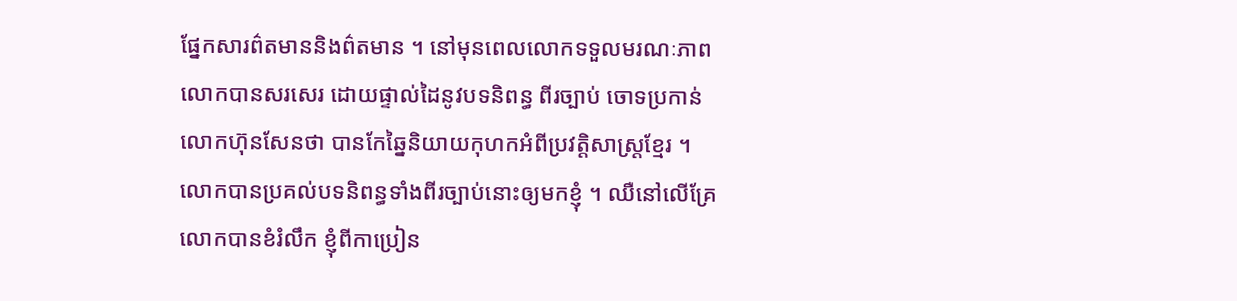ផ្នែកសារព៌តមាននិងព៌តមាន ។ នៅមុនពេលលោកទទួលមរណៈភាព លោកបានសរសេរ ដោយផ្ទាល់ដៃនូវបទនិពន្ធ ពីរច្បាប់ ចោទប្រកាន់លោកហ៊ុនសែនថា បានកែឆ្នៃនិយាយកុហកអំពីប្រវតិ្តសាស្រ្តខ្មែរ ។ លោកបានប្រគល់បទនិពន្ធទាំងពីរច្បាប់នោះឲ្យមកខ្ញុំ ។ ឈឺនៅលើគ្រែ លោកបានខំរំលឹក ខ្ញុំពីកាប្រៀន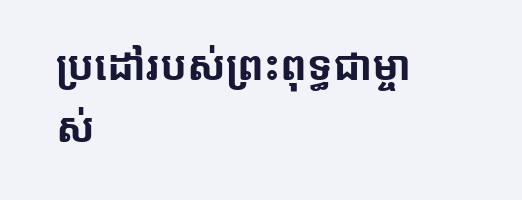ប្រដៅរបស់ព្រះពុទ្ធជាម្ចាស់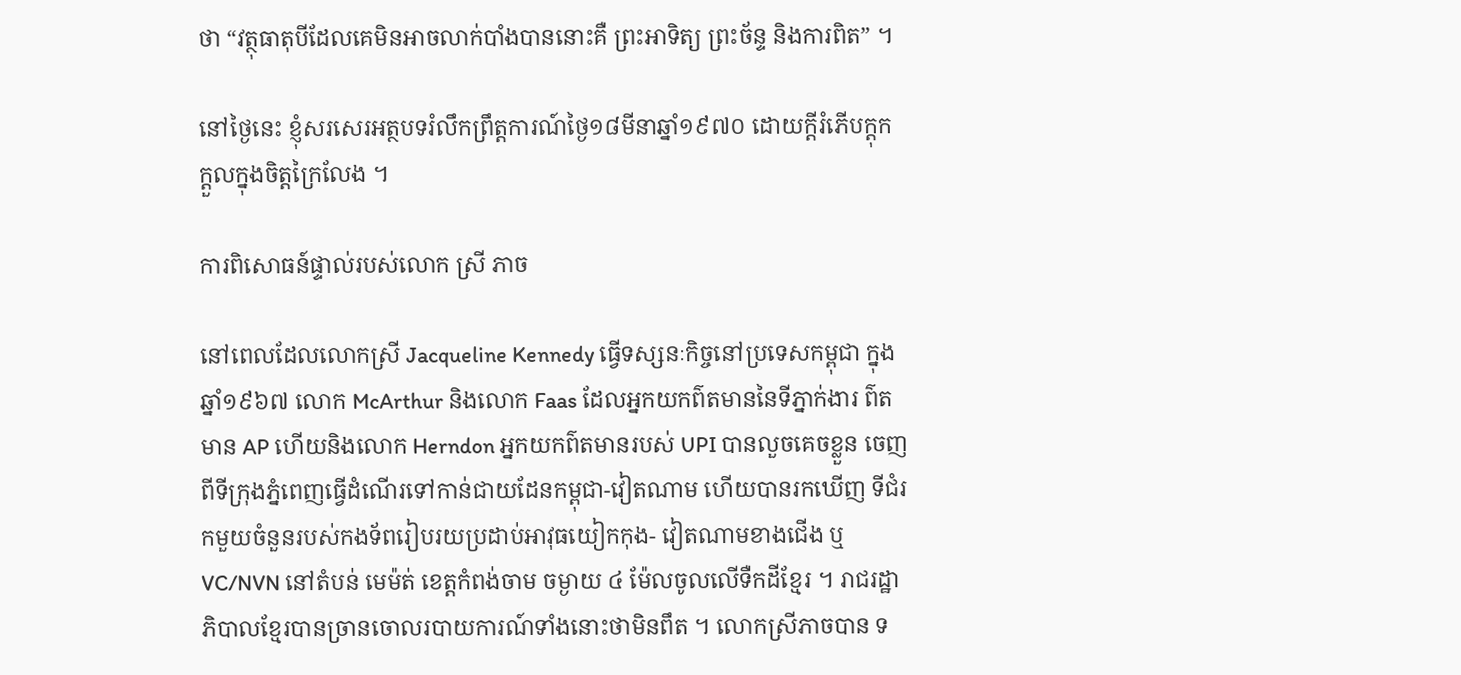ថា “វត្ថុធាតុបីដែលគេមិនអាចលាក់បាំងបាននោះគឺ ព្រះអាទិត្យ ព្រះច័ន្ទ និងការពិត” ។

នៅថ្ងៃនេះ ខ្ញុំសរសេរអត្ថបទរំលឹកព្រឹត្តការណ៍ថ្ងៃ១៨មីនាឆ្នាំ១៩៧០ ដោយក្ដីរំភើបក្ដុក ក្ដួលក្នុងចិត្តក្រៃលែង ។

ការពិសោធន៍ផ្ទាល់របស់លោក ស្រី ភាច

នៅពេលដែលលោកស្រី Jacqueline Kennedy ធ្វើទស្សនៈកិច្ចនៅប្រទេសកម្ពុជា ក្នុងឆ្នាំ១៩៦៧ លោក McArthur និងលោក Faas ដែលអ្នកយកព៌តមាននៃទីភ្នាក់ងារ ព៌តមាន AP ហើយនិងលោក Herndon អ្នកយកព៌តមានរបស់ UPI បានលួចគេចខ្លួន ចេញពីទីក្រុងភ្នំពេញធ្វើដំណើរទៅកាន់ជាយដែនកម្ពុជា-វៀតណាម ហើយបានរកឃើញ ទីជំរកមួយចំនួនរបស់កងទ័ពរៀបរយប្រដាប់អាវុធយៀកកុង- វៀតណាមខាងជើង ឬ VC/NVN នៅតំបន់ មេម៉ត់ ខេត្តកំពង់ចាម ចម្ងាយ ៤ ម៉ែលចូលលើទឺកដីខ្មែរ ។ រាជរដ្ឋាភិបាលខ្មែរបានច្រានចោលរបាយការណ៍ទាំងនោះថាមិនពឹត ។ លោកស្រីភាចបាន ទ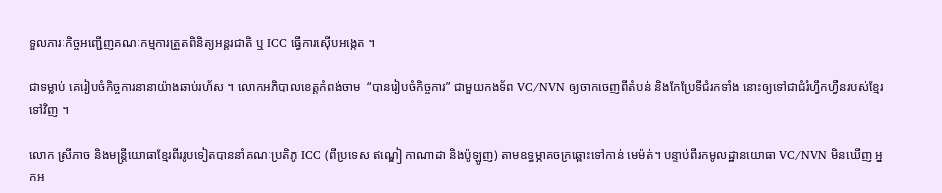ទួលភារៈកិច្ចអញ្ជើញគណៈកម្មការត្រួតពិនិត្យអន្ដរជាតិ ឬ ICC ធ្វើការស៊ើបអង្កេត ។

ជាទម្លាប់ គេរៀបចំកិច្ចការនានាយ៉ាងឆាប់រហ័ស ។ លោកអភិបាលខេត្តកំពង់ចាម  “បានរៀបចំកិច្ចការ” ជាមួយកងទ័ព VC/NVN ឲ្យចាកចេញពីតំបន់ និងកែប្រែទីជំរកទាំង នោះឲ្យទៅជាជំរំហ្វឹកហ្វឺនរបស់ខ្មែរទៅវិញ ។

លោក ស្រីភាច និងមន្រ្តីយោធាខ្មែរពីររូបទៀតបាននាំគណៈប្រតិភូ ICC (ពីប្រទេស ឥណ្ឌៀ កាណាដា និងប៉ូឡូញ) តាមឧទ្ធម្ភាគចក្រឆ្ពោះទៅកាន់ មេម៉ត់។ បន្ទាប់ពីរកមូលដ្ឋានយោធា VC/NVN មិនឃើញ អ្នកអ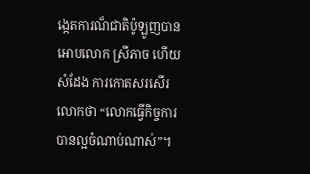ង្កេតការណ៏ជាតិប៉ូឡូញបានអោបលោក ស្រីភាច ហើយសំដែង ការកោតសរសើរលោកថា “លោកធ្វើកិច្ចការបានល្អចំណាប់ណាស់”។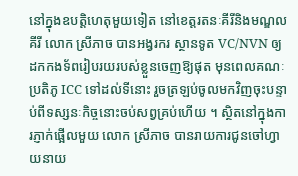នៅក្នុងឧបត្តិហេតុមួយទៀត នៅខេត្តរតនៈគីរីនិងមណ្ឌលគីរី លោក ស្រីភាច បានអង្វរករ ស្ថានទូត VC/NVN ឲ្យដកកងទ័ពរៀបរយរបស់ខ្លួនចេញឱ្យផុត មុនពេលគណៈប្រតិភូ ICC ទៅដល់ទីនោះ រួចត្រឡប់ចូលមកវិញចុះបន្ទាប់ពីទស្សនៈកិច្ចនោះចប់សព្វគ្រប់ហើយ ។ ស្ថិតនៅក្នុងការភ្ញាក់ផ្អើលមួយ លោក ស្រីភាច បានរាយការជូនចៅហ្វាយនាយ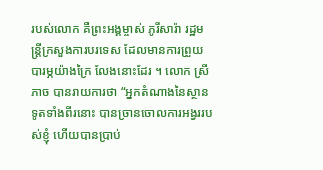របស់លោក គឺព្រះអង្គម្ចាស់ ភូរីសារ៉ា រដ្ឋមន្រ្តីក្រសួងការបរទេស ដែលមានការព្រួយបារម្ភយ៉ាងក្រៃ លែងនោះដែរ ។ លោក ស្រីភាច បានរាយការថា “អ្នកតំណាងនៃស្ថានទូតទាំងពីរនោះ បានច្រានចោលការអង្វររបស់ខ្ញុំ ហើយបានប្រាប់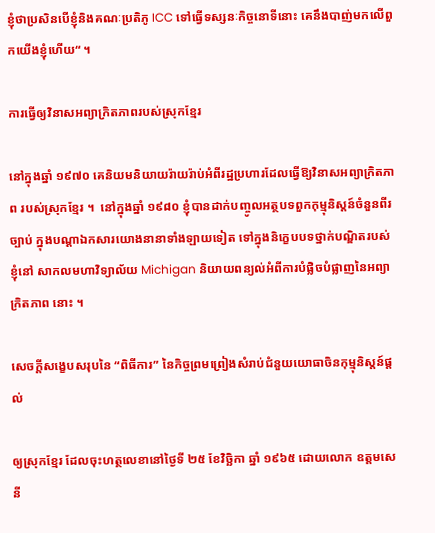ខ្ញុំថាប្រសិនបើខ្ញុំនិងគណៈប្រតិភូ ICC ទៅធ្វើទស្សនៈកិច្ចនោទីនោះ គេនឹងបាញ់មកលើពួកយើងខ្ញុំហើយ“ ។

ការធ្វើឲ្យវិនាសអព្យាក្រិតភាពរបស់ស្រុកខ្មែរ

នៅក្នុងឆ្នាំ ១៩៧០ គេនិយមនិយាយរ៉ាយរ៉ាប់អំពីរដ្ឋប្រហារដែលធ្វើឱ្យវិនាសអព្យាក្រិតភាព របស់ស្រុកខ្មែរ ។  នៅក្នុងឆ្នាំ ១៩៨០ ខ្ញុំបានដាក់បញ្ចូលអត្ថបទពួកកុម្មុនិស្ដន៍ចំនួនពីរច្បាប់ ក្នុងបណ្ដាឯកសារយោងនានាទាំងឡាយទៀត ទៅក្នុងនិកេ្ខបបទថ្នាក់បណ្ឌិតរបស់ខ្ញុំនៅ សាកលមហាវិទ្យាល័យ Michigan និយាយពន្យល់អំពីការបំផ្លិចបំផ្លាញនៃអព្យាក្រិតភាព នោះ ។

សេចក្ដីសង្ខេបសរុបនៃ “ពិធីការ” នៃកិច្ចព្រមព្រៀងសំរាប់ជំនួយយោធាចិនកុម្មុនិស្តន៍ផ្ដល់

ឲ្យស្រុកខ្មែរ ដែលចុះហត្ថលេខានៅថ្ងៃទី ២៥ ខែវិច្ឆិកា ឆ្នាំ ១៩៦៥ ដោយលោក ឧត្ដមសេនី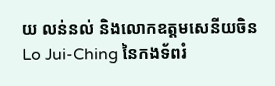យ លន់នល់ និងលោកឧត្ដមសេនីយចិន Lo Jui-Ching នៃកងទ័ពរំ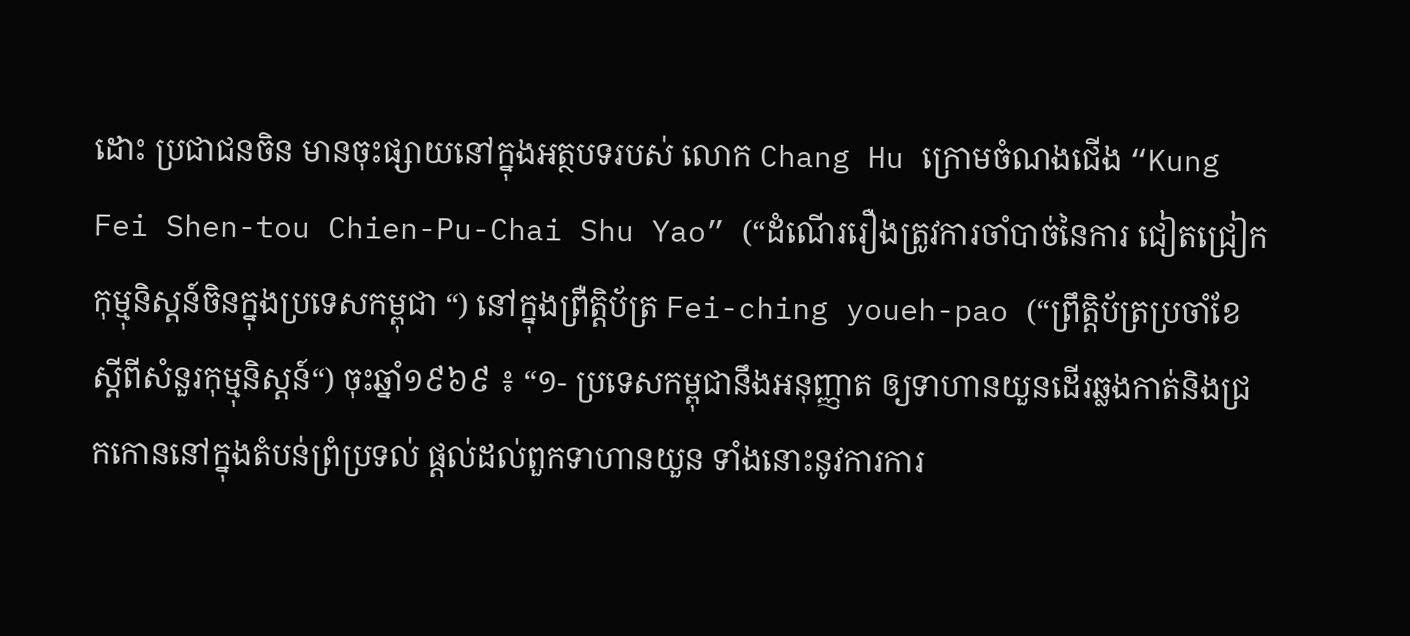ដោះ ប្រជាជនចិន មានចុះផ្សាយនៅក្នុងអត្ថបទរបស់ លោក Chang Hu ក្រោមចំណងជើង “Kung Fei Shen-tou Chien-Pu-Chai Shu Yao” (“ដំណើររឿងត្រូវការចាំបាច់នៃការ ជៀតជ្រៀកកុម្មុនិស្ដន៍ចិនក្នុងប្រទេសកម្ពុជា “) នៅក្នុងព្រឺត្តិប័ត្រ Fei-ching youeh-pao (“ព្រឹតិ្តប័ត្រប្រចាំខែស្ដីពីសំនួរកុម្មុនិស្ដន៍“) ចុះឆ្នាំ១៩៦៩ ៖ “១- ប្រទេសកម្ពុជានឹងអនុញ្ញាត ឲ្យទាហានយួនដើរឆ្លងកាត់និងជ្រកកោននៅក្នុងតំបន់ព្រំប្រទល់ ផ្ដល់ដល់ពួកទាហានយួន ទាំងនោះនូវការការ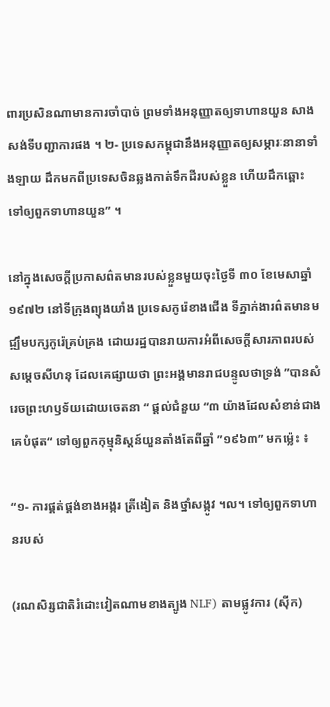ពារប្រសិនណាមានការចាំបាច់ ព្រមទាំងអនុញ្ញាតឲ្យទាហានយួន សាងសង់ទីបញ្ជាការផង ។ ២- ប្រទេសកម្ពុជានឹងអនុញ្ញាតឲ្យសម្ភារៈនានាទាំងឡាយ ដឹកមកពីប្រទេសចិនឆ្លងកាត់ទឹកដីរបស់ខ្លួន ហើយដឹកឆ្ពោះទៅឲ្យពួកទាហានយួន” ។

នៅក្នុងសេចក្ដីប្រកាសព៌តមានរបស់ខ្លួនមួយចុះថ្ងៃទី ៣០ ខែមេសាឆ្នាំ ១៩៧២ នៅទីក្រុងព្យុងយាំង ប្រទេសកូរ៉េខាងជើង ទីភ្នាក់ងារព៌តមានមជ្ឍឹមបក្សកូរ៉េគ្រប់គ្រង ដោយរដ្ឋបានរាយការអំពីសេចក្តីសារភាពរបស់សម្ដេចសីហនុ ដែលគេផ្សាយថា ព្រះអង្គមានរាជបន្ទូលថាទ្រង់ ”បានសំរេចព្រះហឫទ័យដោយចេតនា “ ផ្ដល់ជំនួយ “៣ យ៉ាងដែលសំខាន់ជាងគេបំផុត“ ទៅឲ្យពួកកុម្មុនិស្ដន៍យួនតាំងតែពីឆ្នាំ ”១៩៦៣” មកម្ល៉េះ ៖

“១- ការផ្គត់ផ្គង់ខាងអង្ករ ត្រីងៀត និងថ្នាំសង្កូវ ។ល។ ទៅឲ្យពួកទាហានរបស់

(រណសិរ្សជាតិរំដោះវៀតណាមខាងត្បូង NLF) តាមផ្លូវការ (ស៊ីក)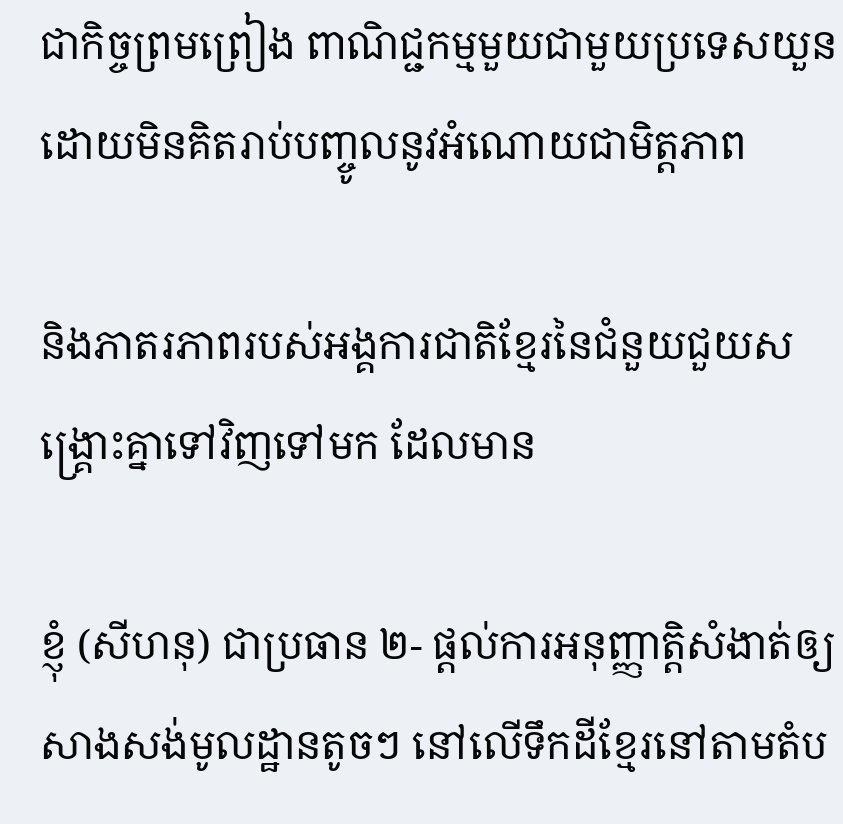ជាកិច្ចព្រមព្រៀង ពាណិជ្ជកម្មមួយជាមួយប្រទេសយួន ដោយមិនគិតរាប់បញ្ចូលនូវអំណោយជាមិត្តភាព

និងភាតរភាពរបស់អង្គការជាតិខ្មែរនៃជំនួយជួយសង្រ្គោះគ្នាទៅវិញទៅមក ដែលមាន

ខ្ញុំ (សីហនុ) ជាប្រធាន ២- ផ្ដល់ការអនុញ្ញាត្តិសំងាត់ឲ្យសាងសង់មូលដ្ឋានតូចៗ នៅលើទឹកដីខ្មែរនៅតាមតំប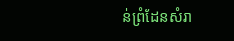ន់ព្រំដែនសំរា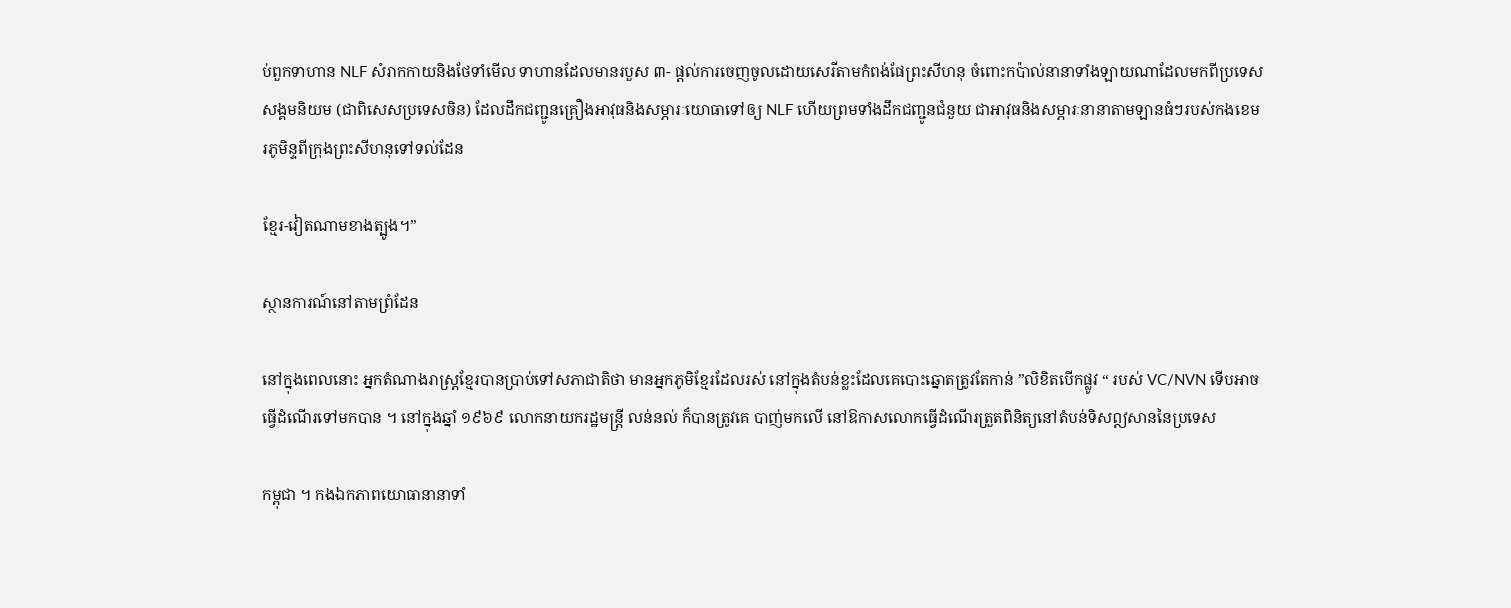ប់ពួកទាហាន NLF សំរាកកាយនិងថែទាំមើល ទាហានដែលមានរបួស ៣- ផ្ដល់ការចេញចូលដោយសេរីតាមកំពង់ផែព្រះសីហនុ ចំពោះកប៉ាល់នានាទាំងឡាយណាដែលមកពីប្រទេសសង្គមនិយម (ជាពិសេសប្រទេសចិន) ដែលដឹកជញ្ជូនគ្រឿងអាវុធនិងសម្ភារៈយោធាទៅឲ្យ NLF ហើយព្រមទាំងដឹកជញ្ជូនជំនួយ ជាអាវុធនិងសម្ភារៈនានាតាមឡានធំៗរបស់កងខេមរភូមិន្ទពីក្រុងព្រះសីហនុទៅទល់ដែន

ខ្មែរ-វៀតណាមខាងត្បូង។”

ស្ថានការណ៍នៅតាមព្រំដែន

នៅក្នុងពេលនោះ អ្នកតំណាងរាស្ត្រខ្មែរបានប្រាប់ទៅសភាជាតិថា មានអ្នកភូមិខ្មែរដែលរស់ នៅក្នុងតំបន់ខ្លះដែលគេបោះឆ្នោតត្រូវតែកាន់ ”លិខិតបើកផ្លូវ “ របស់ VC/NVN ទើបអាច ធ្វើដំណើរទៅមកបាន ។ នៅក្នុងឆ្នាំ ១៩៦៩ លោកនាយករដ្ឋមន្រ្ដី លន់នល់ ក៏បានត្រូវគេ បាញ់មកលើ នៅឱកាសលោកធ្វើដំណើរត្រួតពិនិត្យនៅតំបន់ទិសឦសាននៃប្រទេស

កម្ពុជា ។ កងឯកភាពយោធានានាទាំ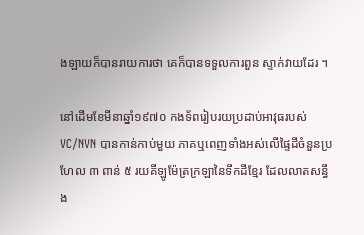ងឡាយក៏បានរាយការថា គេក៏បានទទួលការពួន ស្ទាក់វាយដែរ ។

នៅដើមខែមីនាឆ្នាំ១៩៧០ កងទ័ពរៀបរយប្រដាប់អាវុធរបស់ VC/NVN បានកាន់កាប់មួយ ភាគឬពេញទាំងអស់លើផ្ទៃដីចំនួនប្រហែល ៣ ពាន់ ៥ រយគីឡូម៉ែត្រក្រឡានៃទឹកដីខ្មែរ ដែលលាតសន្ធឹង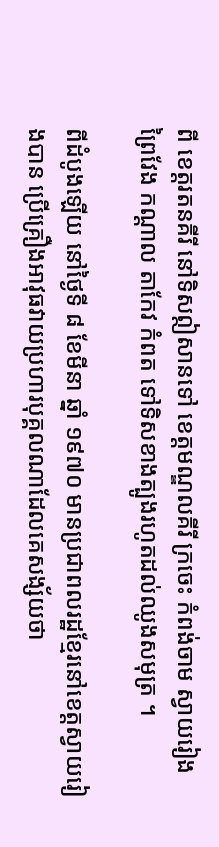ពី ខេត្តរតនគីរី នៅទិសឦសានទៅ ខេត្តមណ្ឌលគីរី ក្រចេះ កំពង់ចាម ស្វាយរៀង ព្រៃវែង កណ្ដាល តាកែវ កំពត ទៅទិសខាងត្បូងរហូតដល់ឈូងសមុត្រ ។

ពីដំបូងឡើយ នៅថ្ងៃទី ៨ ខែមីនា ឆ្នាំ ១៩៧០ មានប្រជាពលរដ្ឋខ្មែរនៅខេត្តស្វាយរៀងបាន ប្រើគ្រឿងអាវុធវាយប្រហារបុគ្គលណាដែលគេសង្ស័យថា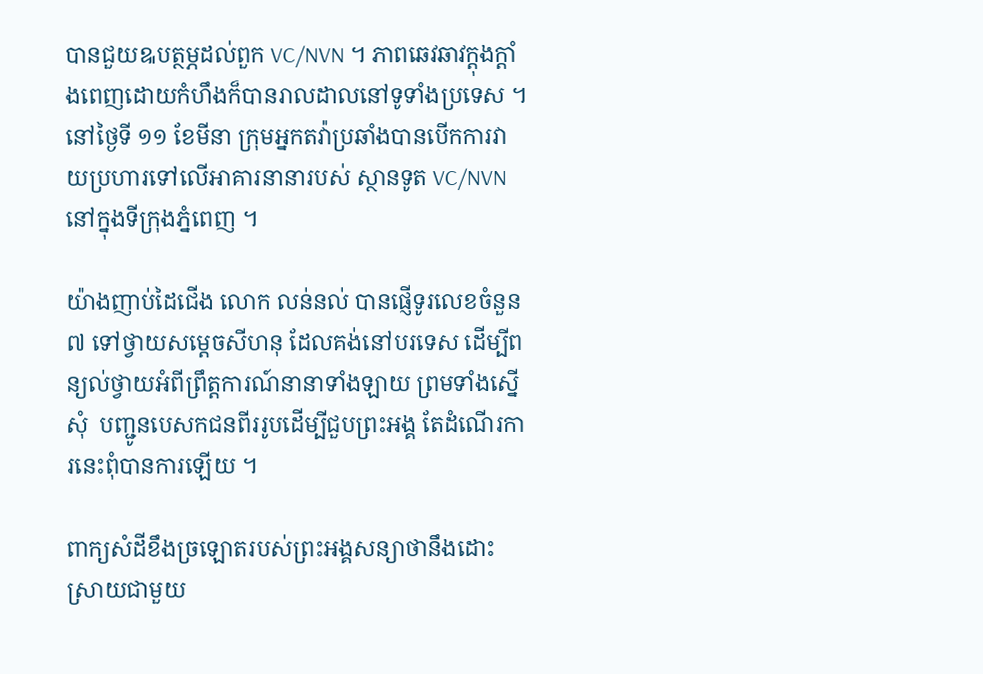បានជួយឩបត្ថម្ភដល់ពួក VC/NVN ។ ភាពឆេវឆាវក្ដុងក្ដាំងពេញដោយកំហឹងក៏បានរាលដាលនៅទូទាំងប្រទេស ។ នៅថ្ងៃទី ១១ ខែមីនា ក្រុមអ្នកតវ៉ាប្រឆាំងបានបើកការវាយប្រហារទៅលើអាគារនានារបស់ ស្ថានទូត VC/NVN នៅក្នុងទីក្រុងភ្នំពេញ ។

យ៉ាងញាប់ដៃជើង លោក លន់នល់ បានផ្ញើទូរលេខចំនួន៧ ទៅថ្វាយសម្ដេចសីហនុ ដែលគង់នៅបរទេស ដើម្បីពន្យល់ថ្វាយអំពីព្រឹត្តការណ៍នានាទាំងឡាយ ព្រមទាំងស្នើសុំ  បញ្ជូនបេសកជនពីររូបដើម្បីជួបព្រះអង្គ តែដំណើរការនេះពុំបានការឡើយ ។

ពាក្យសំដីខឹងច្រឡោតរបស់ព្រះអង្គសន្យាថានឹងដោះស្រាយជាមួយ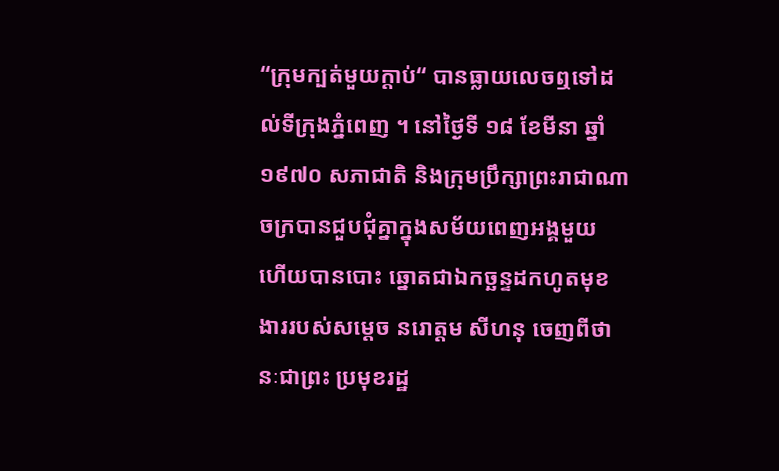“ក្រុមក្បត់មួយក្ដាប់“ បានធ្លាយលេចឮទៅដល់ទីក្រុងភ្នំពេញ ។ នៅថ្ងៃទី ១៨ ខែមីនា ឆ្នាំ១៩៧០ សភាជាតិ និងក្រុមប្រឹក្សាព្រះរាជាណាចក្របានជួបជុំគ្នាក្នុងសម័យពេញអង្គមួយ ហើយបានបោះ ឆ្នោតជាឯកច្ឆន្ទដកហូតមុខងាររបស់សម្ដេច នរោត្ដម សីហនុ ចេញពីថានៈជាព្រះ ប្រមុខរដ្ឋ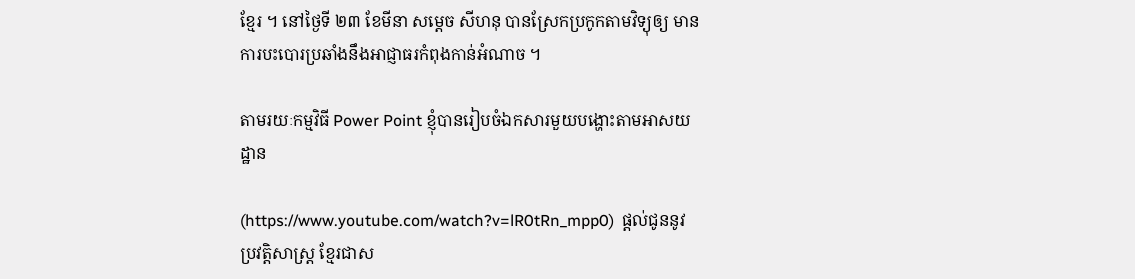ខ្មែរ ។ នៅថ្ងៃទី ២៣ ខែមីនា សម្ដេច សីហនុ បានស្រែកប្រកូកតាមវិទ្យុឲ្យ មានការបះបោរប្រឆាំងនឹងអាជ្ញាធរកំពុងកាន់អំណាច ។

តាមរយៈកម្មវិធី Power Point ខ្ញុំបានរៀបចំឯកសារមួយបង្ហោះតាមអាសយដ្ឋាន

(https://www.youtube.com/watch?v=lR0tRn_mpp0)  ផ្ដល់ជូននូវប្រវត្តិសាស្រ្ដ ខ្មែរជាស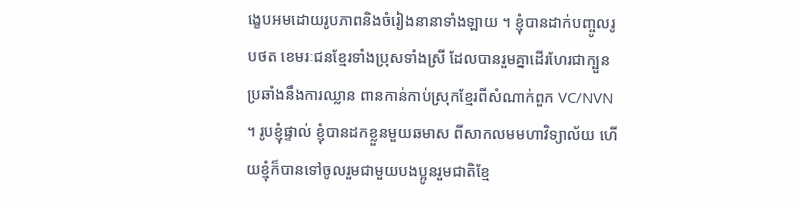ង្ខេបអមដោយរូបភាពនិងចំរៀងនានាទាំងឡាយ ។ ខ្ញុំបានដាក់បញ្ចូលរូបថត ខេមរៈជនខ្មែរទាំងប្រុសទាំងស្រី ដែលបានរួមគ្នាដើរហែរជាក្បួនប្រឆាំងនឹងការឈ្លាន ពានកាន់កាប់ស្រុកខ្មែរពីសំណាក់ពួក VC/NVN ។ រូបខ្ញុំផ្ទាល់ ខ្ញុំបានដកខ្លួនមួយឆមាស ពីសាកលមមហាវិទ្យាល័យ ហើយខ្មុំក៏បានទៅចូលរួមជាមួយបងប្អូនរួមជាតិខ្មែ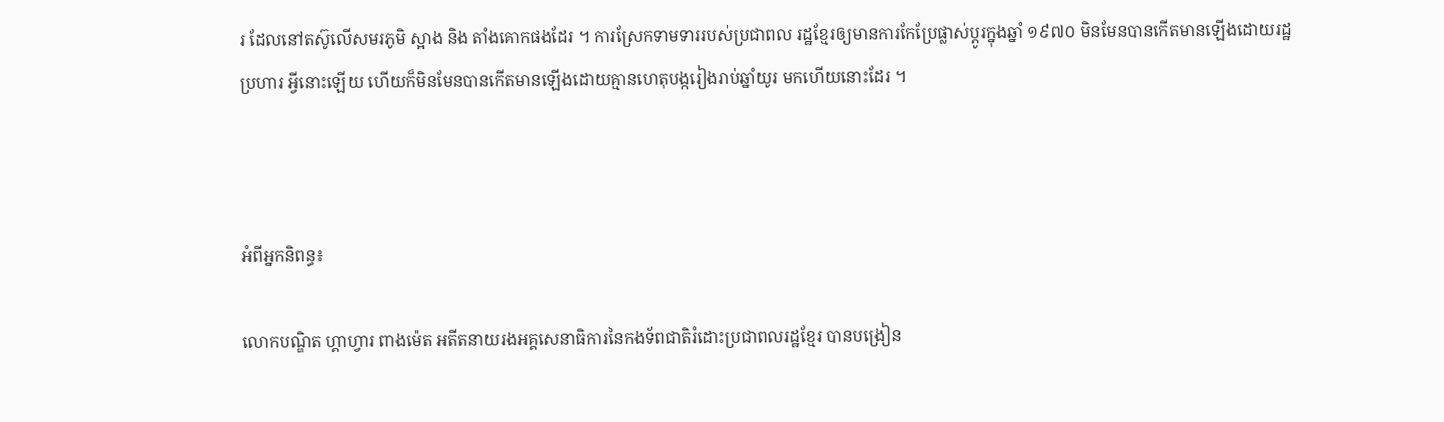រ ដែលនៅតស៊ូលើសមរភូមិ ស្អាង និង តាំងគោកផងដែរ ។ ការស្រែកទាមទាររបស់ប្រជាពល រដ្ឋខ្មែរឲ្យមានការកែប្រែផ្លាស់ប្ដូរក្នុងឆ្នាំ ១៩៧០ មិនមែនបានកើតមានឡើងដោយរដ្ឋប្រហារ អ្វីនោះឡើយ ហើយក៏មិនមែនបានកើតមានឡើងដោយគ្មានហេតុបង្ករៀងរាប់ឆ្នាំយូរ មកហើយនោះដែរ ។



អំពីអ្នកនិពន្ធ៖

លោកបណ្ឌិត ហ្គាហ្វារ ពាងម៉េត អតីតនាយរងអគ្គសេនាធិការនៃកងទ័ពជាតិរំដោះប្រជាពលរដ្ឋខ្មែរ បានបង្រៀន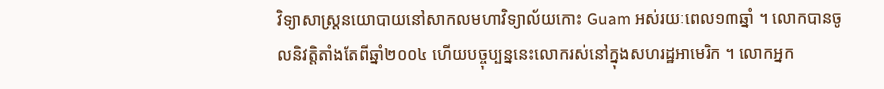វិទ្យាសាស្រ្ដនយោបាយនៅសាកលមហាវិទ្យាល័យកោះ Guam អស់រយៈពេល១៣ឆ្នាំ ។ លោកបានចូលនិវត្តិតាំងតែពីឆ្នាំ២០០៤ ហើយបច្ចុប្បន្ននេះលោករស់នៅក្នុងសហរដ្ឋអាមេរិក ។ លោកអ្នក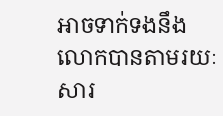អាចទាក់ទងនឹងលោកបានតាមរយៈសារ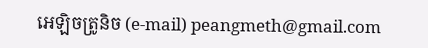អេឡិចត្រូនិច (e-mail) peangmeth@gmail.com